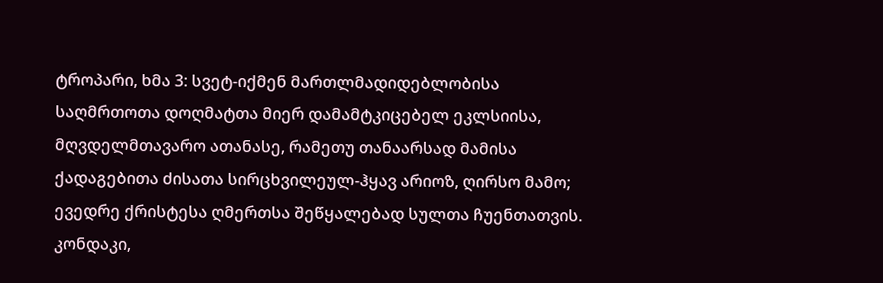ტროპარი, ხმა 3: სვეტ-იქმენ მართლმადიდებლობისა საღმრთოთა დოღმატთა მიერ დამამტკიცებელ ეკლსიისა, მღვდელმთავარო ათანასე, რამეთუ თანაარსად მამისა ქადაგებითა ძისათა სირცხვილეულ-ჰყავ არიოზ, ღირსო მამო; ევედრე ქრისტესა ღმერთსა შეწყალებად სულთა ჩუენთათვის.
კონდაკი,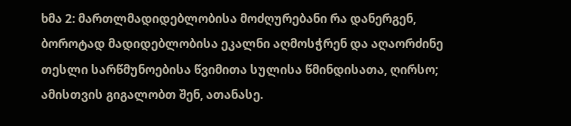ხმა 2: მართლმადიდებლობისა მოძღურებანი რა დანერგენ, ბოროტად მადიდებლობისა ეკალნი აღმოსჭრენ და აღაორძინე თესლი სარწმუნოებისა წვიმითა სულისა წმინდისათა, ღირსო; ამისთვის გიგალობთ შენ, ათანასე.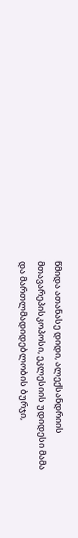წმიდა ათანასე დიდი, ალექსანდრიის მთავარეპისკოპოსი, ეკლესიის უდიდესი მამა და მართლმადიდებლობის ბურჯი,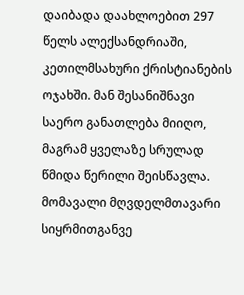დაიბადა დაახლოებით 297 წელს ალექსანდრიაში, კეთილმსახური ქრისტიანების ოჯახში. მან შესანიშნავი საერო განათლება მიიღო, მაგრამ ყველაზე სრულად წმიდა წერილი შეისწავლა. მომავალი მღვდელმთავარი სიყრმითგანვე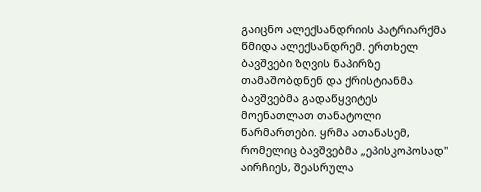გაიცნო ალექსანდრიის პატრიარქმა წმიდა ალექსანდრემ. ერთხელ ბავშვები ზღვის ნაპირზე თამაშობდნენ და ქრისტიანმა ბავშვებმა გადაწყვიტეს მოენათლათ თანატოლი წარმართები. ყრმა ათანასემ, რომელიც ბავშვებმა „ეპისკოპოსად" აირჩიეს, შეასრულა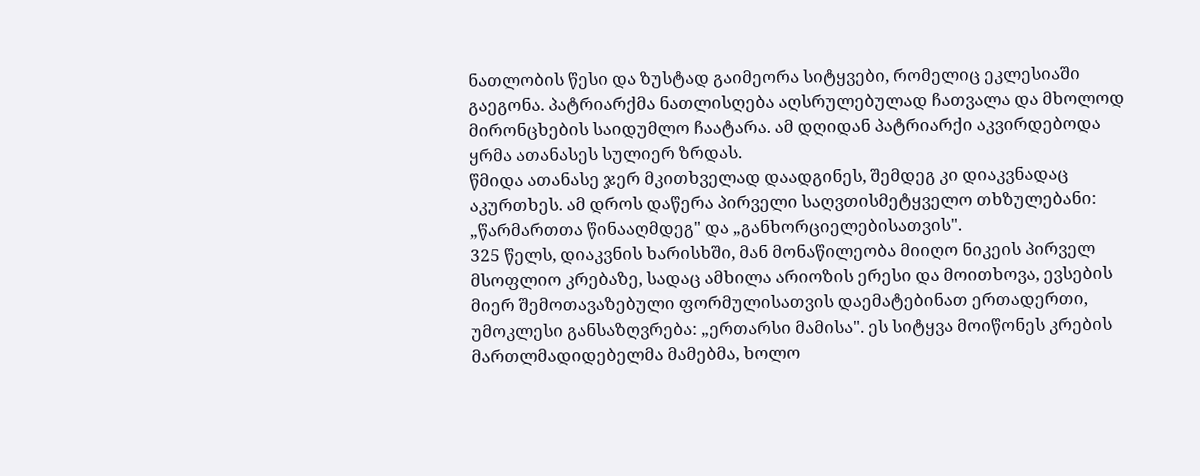ნათლობის წესი და ზუსტად გაიმეორა სიტყვები, რომელიც ეკლესიაში გაეგონა. პატრიარქმა ნათლისღება აღსრულებულად ჩათვალა და მხოლოდ მირონცხების საიდუმლო ჩაატარა. ამ დღიდან პატრიარქი აკვირდებოდა ყრმა ათანასეს სულიერ ზრდას.
წმიდა ათანასე ჯერ მკითხველად დაადგინეს, შემდეგ კი დიაკვნადაც აკურთხეს. ამ დროს დაწერა პირველი საღვთისმეტყველო თხზულებანი: „წარმართთა წინააღმდეგ" და „განხორციელებისათვის".
325 წელს, დიაკვნის ხარისხში, მან მონაწილეობა მიიღო ნიკეის პირველ მსოფლიო კრებაზე, სადაც ამხილა არიოზის ერესი და მოითხოვა, ევსების მიერ შემოთავაზებული ფორმულისათვის დაემატებინათ ერთადერთი, უმოკლესი განსაზღვრება: „ერთარსი მამისა". ეს სიტყვა მოიწონეს კრების მართლმადიდებელმა მამებმა, ხოლო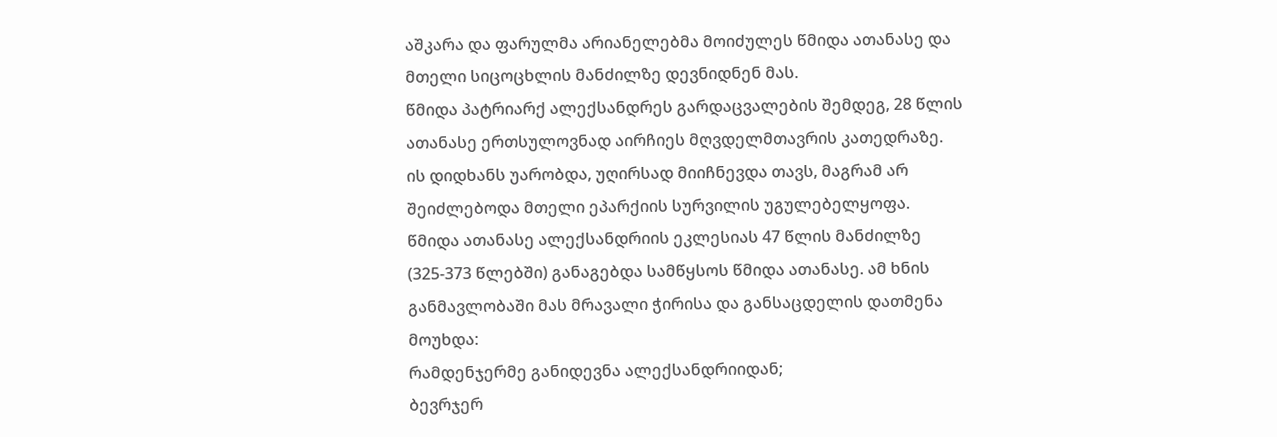აშკარა და ფარულმა არიანელებმა მოიძულეს წმიდა ათანასე და მთელი სიცოცხლის მანძილზე დევნიდნენ მას.
წმიდა პატრიარქ ალექსანდრეს გარდაცვალების შემდეგ, 28 წლის ათანასე ერთსულოვნად აირჩიეს მღვდელმთავრის კათედრაზე. ის დიდხანს უარობდა, უღირსად მიიჩნევდა თავს, მაგრამ არ შეიძლებოდა მთელი ეპარქიის სურვილის უგულებელყოფა.
წმიდა ათანასე ალექსანდრიის ეკლესიას 47 წლის მანძილზე (325-373 წლებში) განაგებდა სამწყსოს წმიდა ათანასე. ამ ხნის განმავლობაში მას მრავალი ჭირისა და განსაცდელის დათმენა მოუხდა:
რამდენჯერმე განიდევნა ალექსანდრიიდან;
ბევრჯერ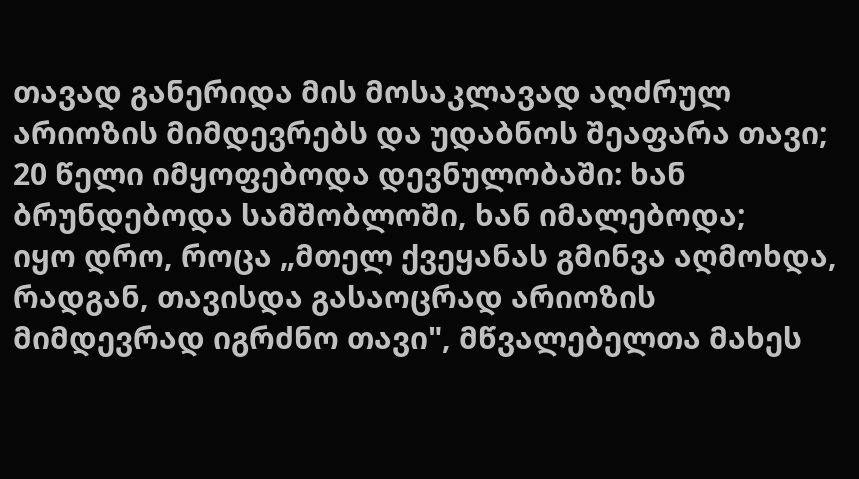თავად განერიდა მის მოსაკლავად აღძრულ არიოზის მიმდევრებს და უდაბნოს შეაფარა თავი;
20 წელი იმყოფებოდა დევნულობაში: ხან ბრუნდებოდა სამშობლოში, ხან იმალებოდა;
იყო დრო, როცა „მთელ ქვეყანას გმინვა აღმოხდა, რადგან, თავისდა გასაოცრად არიოზის მიმდევრად იგრძნო თავი", მწვალებელთა მახეს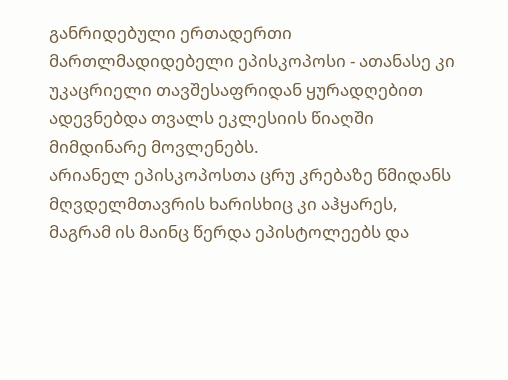განრიდებული ერთადერთი მართლმადიდებელი ეპისკოპოსი - ათანასე კი უკაცრიელი თავშესაფრიდან ყურადღებით ადევნებდა თვალს ეკლესიის წიაღში მიმდინარე მოვლენებს.
არიანელ ეპისკოპოსთა ცრუ კრებაზე წმიდანს მღვდელმთავრის ხარისხიც კი აჰყარეს, მაგრამ ის მაინც წერდა ეპისტოლეებს და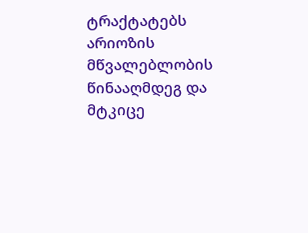ტრაქტატებს არიოზის მწვალებლობის წინააღმდეგ და მტკიცე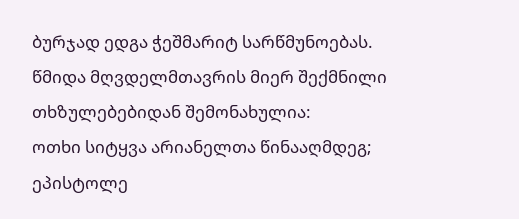ბურჯად ედგა ჭეშმარიტ სარწმუნოებას.
წმიდა მღვდელმთავრის მიერ შექმნილი თხზულებებიდან შემონახულია:
ოთხი სიტყვა არიანელთა წინააღმდეგ;
ეპისტოლე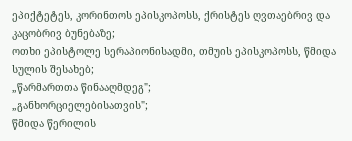ეპიქტეტეს, კორინთოს ეპისკოპოსს, ქრისტეს ღვთაებრივ და კაცობრივ ბუნებაზე;
ოთხი ეპისტოლე სერაპიონისადმი, თმუის ეპისკოპოსს, წმიდა სულის შესახებ;
„წარმართთა წინააღმდეგ";
„განხორციელებისათვის";
წმიდა წერილის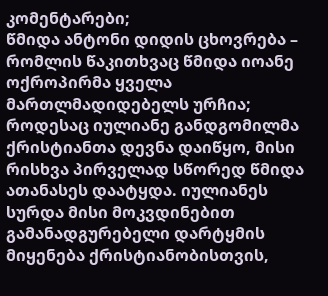კომენტარები;
წმიდა ანტონი დიდის ცხოვრება – რომლის წაკითხვაც წმიდა იოანე ოქროპირმა ყველა მართლმადიდებელს ურჩია;
როდესაც იულიანე განდგომილმა ქრისტიანთა დევნა დაიწყო, მისი რისხვა პირველად სწორედ წმიდა ათანასეს დაატყდა. იულიანეს სურდა მისი მოკვდინებით გამანადგურებელი დარტყმის მიყენება ქრისტიანობისთვის,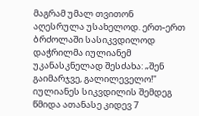მაგრამ უმალ თვითონ აღესრულა უსახელოდ. ერთ-ერთ ბრძოლაში სასიკვდილოდ დაჭრილმა იულიანემ უკანასკნელად შესძახა: „შენ გაიმარჯვე, გალილეველო!"
იულიანეს სიკვდილის შემდეგ წმიდა ათანასე კიდევ 7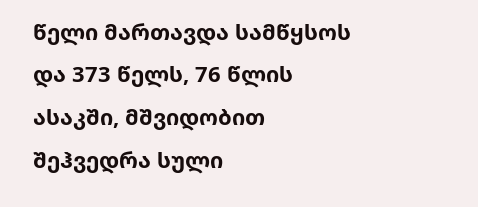წელი მართავდა სამწყსოს და 373 წელს, 76 წლის ასაკში, მშვიდობით შეჰვედრა სული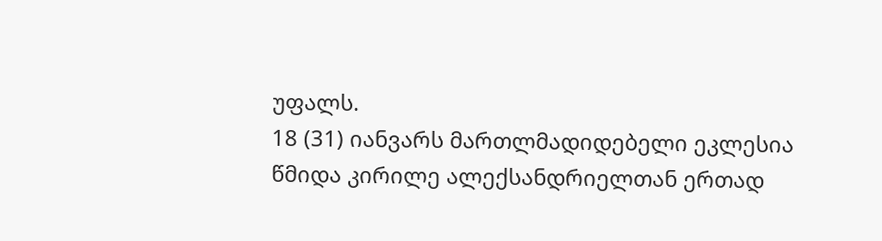უფალს.
18 (31) იანვარს მართლმადიდებელი ეკლესია წმიდა კირილე ალექსანდრიელთან ერთად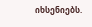იხსენიებს.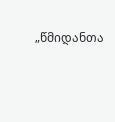„წმიდანთა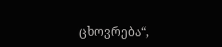ცხოვრება“,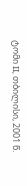ტომი II, თბილისი, 2001 წ.